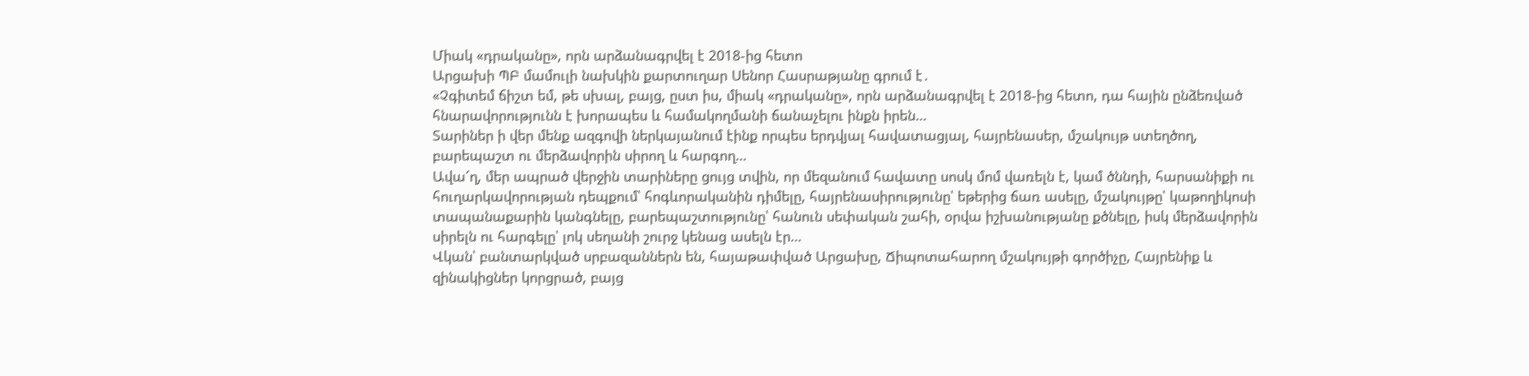Միակ «դրականը», որն արձանագրվել է 2018-ից հետո
Արցախի ՊԲ մամուլի նախկին քարտուղար Սենոր Հասրաթյանը գրում է․
«Չգիտեմ ճիշտ եմ, թե սխալ, բայց, ըստ իս, միակ «դրականը», որն արձանագրվել է 2018-ից հետո, դա հային ընձեռված հնարավորությունն է խորապես և համակողմանի ճանաչելու ինքն իրեն…
Տարիներ ի վեր մենք ազգովի ներկայանում էինք որպես երդվյալ հավատացյալ, հայրենասեր, մշակույթ ստեղծող, բարեպաշտ ու մերձավորին սիրող և հարգող…
Ավա՜ղ, մեր ապրած վերջին տարիները ցույց տվին, որ մեզանում հավատը սոսկ մոմ վառելն է, կամ ծննդի, հարսանիքի ու հուղարկավորության դեպքում՝ հոգևորականին դիմելը, հայրենասիրությունը՝ եթերից ճառ ասելը, մշակույթը՝ կաթողիկոսի տապանաքարին կանգնելը, բարեպաշտությունը՝ հանուն սեփական շահի, օրվա իշխանությանը քծնելը, իսկ մերձավորին սիրելն ու հարգելը՝ լոկ սեղանի շուրջ կենաց ասելն էր…
Վկան՝ բանտարկված սրբազաններն են, հայաթափված Արցախը, Ճիպոտահարող մշակույթի գործիչը, Հայրենիք և զինակիցներ կորցրած, բայց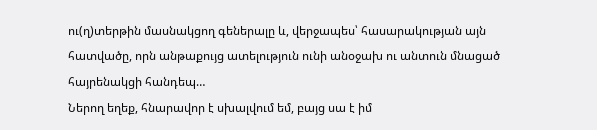ու(ղ)տերթին մասնակցող գեներալը և, վերջապես՝ հասարակության այն հատվածը, որն անթաքույց ատելություն ունի անօջախ ու անտուն մնացած հայրենակցի հանդեպ…
Ներող եղեք, հնարավոր է սխալվում եմ, բայց սա է իմ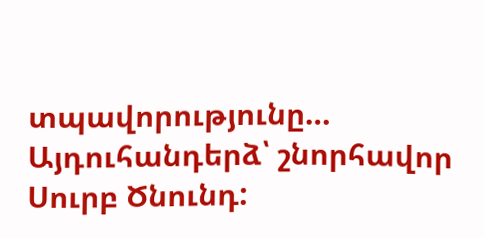տպավորությունը…
Այդուհանդերձ՝ շնորհավոր Սուրբ Ծնունդ: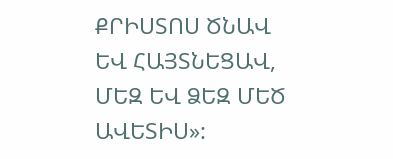ՔՐԻՍՏՈՍ ԾՆԱՎ ԵՎ ՀԱՅՏՆԵՑԱՎ, ՄԵԶ ԵՎ ՁԵԶ ՄԵԾ ԱՎԵՏԻՍ»: